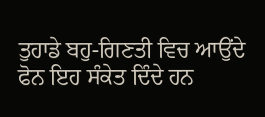ਤੁਹਾਡੇ ਬਹੁ-ਗਿਣਤੀ ਵਿਚ ਆਉਂਦੇ ਫੋਨ ਇਹ ਸੰਕੇਤ ਦਿੰਦੇ ਹਨ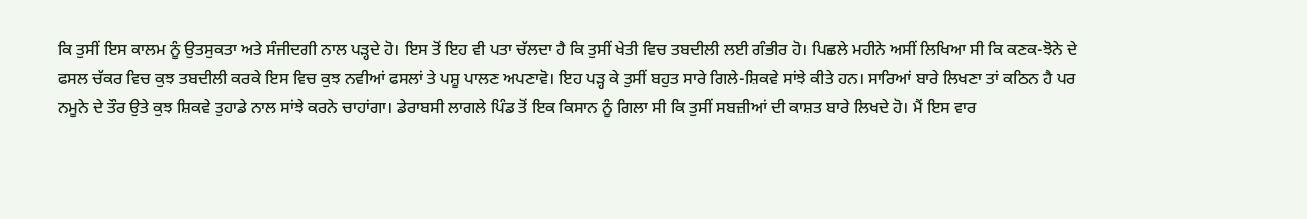ਕਿ ਤੁਸੀਂ ਇਸ ਕਾਲਮ ਨੂੰ ਉਤਸੁਕਤਾ ਅਤੇ ਸੰਜੀਦਗੀ ਨਾਲ ਪੜ੍ਹਦੇ ਹੋ। ਇਸ ਤੋਂ ਇਹ ਵੀ ਪਤਾ ਚੱਲਦਾ ਹੈ ਕਿ ਤੁਸੀਂ ਖੇਤੀ ਵਿਚ ਤਬਦੀਲੀ ਲਈ ਗੰਭੀਰ ਹੋ। ਪਿਛਲੇ ਮਹੀਨੇ ਅਸੀਂ ਲਿਖਿਆ ਸੀ ਕਿ ਕਣਕ-ਝੋਨੇ ਦੇ ਫਸਲ ਚੱਕਰ ਵਿਚ ਕੁਝ ਤਬਦੀਲੀ ਕਰਕੇ ਇਸ ਵਿਚ ਕੁਝ ਨਵੀਆਂ ਫਸਲਾਂ ਤੇ ਪਸ਼ੂ ਪਾਲਣ ਅਪਣਾਵੋ। ਇਹ ਪੜ੍ਹ ਕੇ ਤੁਸੀਂ ਬਹੁਤ ਸਾਰੇ ਗਿਲੇ-ਸ਼ਿਕਵੇ ਸਾਂਝੇ ਕੀਤੇ ਹਨ। ਸਾਰਿਆਂ ਬਾਰੇ ਲਿਖਣਾ ਤਾਂ ਕਠਿਨ ਹੈ ਪਰ ਨਮੂਨੇ ਦੇ ਤੌਰ ਉਤੇ ਕੁਝ ਸ਼ਿਕਵੇ ਤੁਹਾਡੇ ਨਾਲ ਸਾਂਝੇ ਕਰਨੇ ਚਾਹਾਂਗਾ। ਡੇਰਾਬਸੀ ਲਾਗਲੇ ਪਿੰਡ ਤੋਂ ਇਕ ਕਿਸਾਨ ਨੂੰ ਗਿਲਾ ਸੀ ਕਿ ਤੁਸੀਂ ਸਬਜ਼ੀਆਂ ਦੀ ਕਾਸ਼ਤ ਬਾਰੇ ਲਿਖਦੇ ਹੋ। ਮੈਂ ਇਸ ਵਾਰ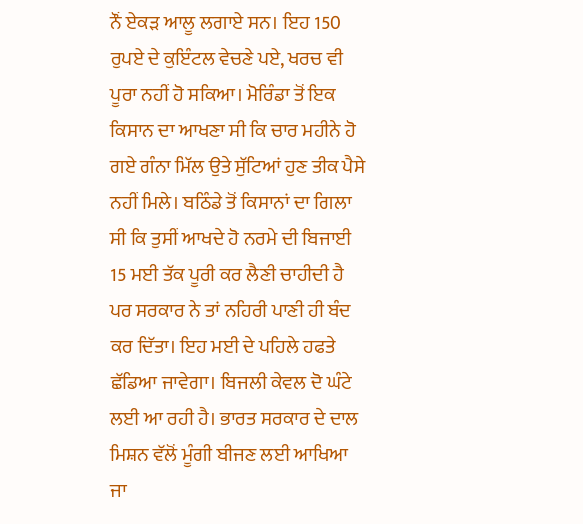ਨੌਂ ਏਕੜ ਆਲੂ ਲਗਾਏ ਸਨ। ਇਹ 150 ਰੁਪਏ ਦੇ ਕੁਇੰਟਲ ਵੇਚਣੇ ਪਏ, ਖਰਚ ਵੀ ਪੂਰਾ ਨਹੀਂ ਹੋ ਸਕਿਆ। ਮੋਰਿੰਡਾ ਤੋਂ ਇਕ ਕਿਸਾਨ ਦਾ ਆਖਣਾ ਸੀ ਕਿ ਚਾਰ ਮਹੀਨੇ ਹੋ ਗਏ ਗੰਨਾ ਮਿੱਲ ਉਤੇ ਸੁੱਟਿਆਂ ਹੁਣ ਤੀਕ ਪੈਸੇ ਨਹੀਂ ਮਿਲੇ। ਬਠਿੰਡੇ ਤੋਂ ਕਿਸਾਨਾਂ ਦਾ ਗਿਲਾ ਸੀ ਕਿ ਤੁਸੀਂ ਆਖਦੇ ਹੋ ਨਰਮੇ ਦੀ ਬਿਜਾਈ 15 ਮਈ ਤੱਕ ਪੂਰੀ ਕਰ ਲੈਣੀ ਚਾਹੀਦੀ ਹੈ ਪਰ ਸਰਕਾਰ ਨੇ ਤਾਂ ਨਹਿਰੀ ਪਾਣੀ ਹੀ ਬੰਦ ਕਰ ਦਿੱਤਾ। ਇਹ ਮਈ ਦੇ ਪਹਿਲੇ ਹਫਤੇ ਛੱਡਿਆ ਜਾਵੇਗਾ। ਬਿਜਲੀ ਕੇਵਲ ਦੋ ਘੰਟੇ ਲਈ ਆ ਰਹੀ ਹੈ। ਭਾਰਤ ਸਰਕਾਰ ਦੇ ਦਾਲ ਮਿਸ਼ਨ ਵੱਲੋਂ ਮੂੰਗੀ ਬੀਜਣ ਲਈ ਆਖਿਆ ਜਾ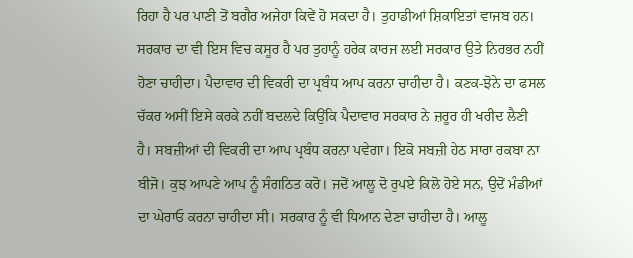ਰਿਹਾ ਹੈ ਪਰ ਪਾਣੀ ਤੋਂ ਬਗੈਰ ਅਜੇਹਾ ਕਿਵੇਂ ਹੋ ਸਕਦਾ ਹੈ। ਤੁਹਾਡੀਆਂ ਸ਼ਿਕਾਇਤਾਂ ਵਾਜਬ ਹਨ। ਸਰਕਾਰ ਦਾ ਵੀ ਇਸ ਵਿਚ ਕਸੂਰ ਹੈ ਪਰ ਤੁਹਾਨੂੰ ਹਰੇਕ ਕਾਰਜ ਲਈ ਸਰਕਾਰ ਉਤੇ ਨਿਰਭਰ ਨਹੀਂ ਹੋਣਾ ਚਾਹੀਦਾ। ਪੈਦਾਵਾਰ ਦੀ ਵਿਕਰੀ ਦਾ ਪ੍ਰਬੰਧ ਆਪ ਕਰਨਾ ਚਾਹੀਦਾ ਹੈ। ਕਣਕ-ਝੋਨੇ ਦਾ ਫਸਲ ਚੱਕਰ ਅਸੀਂ ਇਸੇ ਕਰਕੇ ਨਹੀਂ ਬਦਲਦੇ ਕਿਉਂਕਿ ਪੈਦਾਵਾਰ ਸਰਕਾਰ ਨੇ ਜ਼ਰੂਰ ਹੀ ਖਰੀਦ ਲੈਣੀ ਹੈ। ਸਬਜ਼ੀਆਂ ਦੀ ਵਿਕਰੀ ਦਾ ਆਪ ਪ੍ਰਬੰਧ ਕਰਨਾ ਪਵੇਗਾ। ਇਕੋ ਸਬਜ਼ੀ ਹੇਠ ਸਾਰਾ ਰਕਬਾ ਨਾ ਬੀਜੋ। ਕੁਝ ਆਪਣੇ ਆਪ ਨੂੰ ਸੰਗਠਿਤ ਕਰੋ। ਜਦੋਂ ਆਲੂ ਦੋ ਰੁਪਏ ਕਿਲੋ ਹੋਏ ਸਨ, ਉਦੋਂ ਮੰਡੀਆਂ ਦਾ ਘੇਰਾਓ ਕਰਨਾ ਚਾਹੀਦਾ ਸੀ। ਸਰਕਾਰ ਨੂੰ ਵੀ ਧਿਆਨ ਦੇਣਾ ਚਾਹੀਦਾ ਹੈ। ਆਲੂ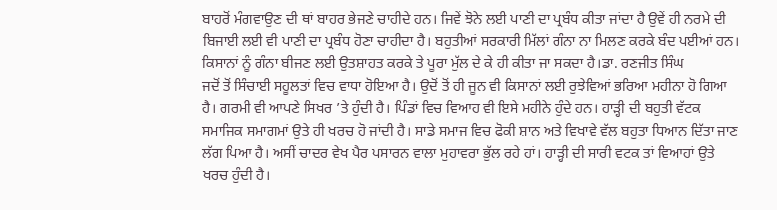ਬਾਹਰੋਂ ਮੰਗਵਾਉਣ ਦੀ ਥਾਂ ਬਾਹਰ ਭੇਜਣੇ ਚਾਹੀਦੇ ਹਨ। ਜਿਵੇਂ ਝੋਨੇ ਲਈ ਪਾਣੀ ਦਾ ਪ੍ਰਬੰਧ ਕੀਤਾ ਜਾਂਦਾ ਹੈ ਉਵੇਂ ਹੀ ਨਰਮੇ ਦੀ ਬਿਜਾਈ ਲਈ ਵੀ ਪਾਣੀ ਦਾ ਪ੍ਰਬੰਧ ਹੋਣਾ ਚਾਹੀਦਾ ਹੈ। ਬਹੁਤੀਆਂ ਸਰਕਾਰੀ ਮਿੱਲਾਂ ਗੰਨਾ ਨਾ ਮਿਲਣ ਕਰਕੇ ਬੰਦ ਪਈਆਂ ਹਨ। ਕਿਸਾਨਾਂ ਨੂੰ ਗੰਨਾ ਬੀਜਣ ਲਈ ਉਤਸ਼ਾਹਤ ਕਰਕੇ ਤੇ ਪੂਰਾ ਮੁੱਲ ਦੇ ਕੇ ਹੀ ਕੀਤਾ ਜਾ ਸਕਦਾ ਹੈ।ਡਾ. ਰਣਜੀਤ ਸਿੰਘ
ਜਦੋਂ ਤੋਂ ਸਿੰਚਾਈ ਸਹੂਲਤਾਂ ਵਿਚ ਵਾਧਾ ਹੋਇਆ ਹੈ। ਉਦੋਂ ਤੋਂ ਹੀ ਜੂਨ ਵੀ ਕਿਸਾਨਾਂ ਲਈ ਰੁਝੇਵਿਆਂ ਭਰਿਆ ਮਹੀਨਾ ਹੋ ਗਿਆ ਹੈ। ਗਰਮੀ ਵੀ ਆਪਣੇ ਸਿਖਰ ’ਤੇ ਹੁੰਦੀ ਹੈ। ਪਿੰਡਾਂ ਵਿਚ ਵਿਆਹ ਵੀ ਇਸੇ ਮਹੀਨੇ ਹੁੰਦੇ ਹਨ। ਹਾੜ੍ਹੀ ਦੀ ਬਹੁਤੀ ਵੱਟਕ ਸਮਾਜਿਕ ਸਮਾਗਮਾਂ ਉਤੇ ਹੀ ਖਰਚ ਹੋ ਜਾਂਦੀ ਹੈ। ਸਾਡੇ ਸਮਾਜ ਵਿਚ ਫੋਕੀ ਸ਼ਾਨ ਅਤੇ ਵਿਖਾਵੇ ਵੱਲ ਬਹੁਤਾ ਧਿਆਨ ਦਿੱਤਾ ਜਾਣ ਲੱਗ ਪਿਆ ਹੈ। ਅਸੀਂ ਚਾਦਰ ਵੇਖ ਪੈਰ ਪਸਾਰਨ ਵਾਲਾ ਮੁਹਾਵਰਾ ਭੁੱਲ ਰਹੇ ਹਾਂ। ਹਾੜ੍ਹੀ ਦੀ ਸਾਰੀ ਵਟਕ ਤਾਂ ਵਿਆਹਾਂ ਉਤੇ ਖਰਚ ਹੁੰਦੀ ਹੈ।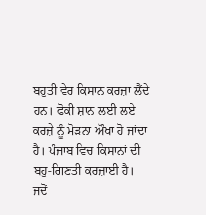ਬਹੁਤੀ ਵੇਰ ਕਿਸਾਨ ਕਰਜ਼ਾ ਲੈਂਦੇ ਹਨ। ਫੋਕੀ ਸ਼ਾਨ ਲਈ ਲਏ ਕਰਜ਼ੇ ਨੂੰ ਮੋੜਨਾ ਔਖਾ ਹੋ ਜਾਂਦਾ ਹੈ। ਪੰਜਾਬ ਵਿਚ ਕਿਸਾਨਾਂ ਦੀ ਬਹੁ-ਗਿਣਤੀ ਕਰਜ਼ਾਈ ਹੈ। ਜਦੋਂ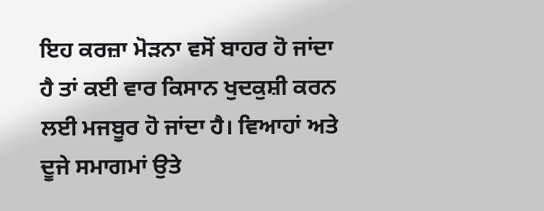ਇਹ ਕਰਜ਼ਾ ਮੋੜਨਾ ਵਸੋਂ ਬਾਹਰ ਹੋ ਜਾਂਦਾ ਹੈ ਤਾਂ ਕਈ ਵਾਰ ਕਿਸਾਨ ਖੁਦਕੁਸ਼ੀ ਕਰਨ ਲਈ ਮਜਬੂਰ ਹੋ ਜਾਂਦਾ ਹੈ। ਵਿਆਹਾਂ ਅਤੇ ਦੂਜੇ ਸਮਾਗਮਾਂ ਉਤੇ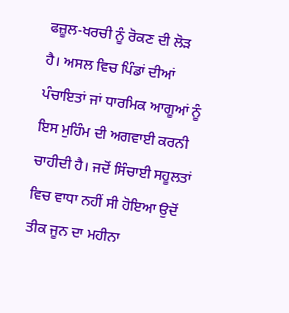ਫਜ਼ੂਲ-ਖਰਚੀ ਨੂੰ ਰੋਕਣ ਦੀ ਲੋੜ ਹੈ। ਅਸਲ ਵਿਚ ਪਿੰਡਾਂ ਦੀਆਂ ਪੰਚਾਇਤਾਂ ਜਾਂ ਧਾਰਮਿਕ ਆਗੂਆਂ ਨੂੰ ਇਸ ਮੁਹਿੰਮ ਦੀ ਅਗਵਾਈ ਕਰਨੀ ਚਾਹੀਦੀ ਹੈ। ਜਦੋਂ ਸਿੰਚਾਈ ਸਹੂਲਤਾਂ ਵਿਚ ਵਾਧਾ ਨਹੀਂ ਸੀ ਹੋਇਆ ਉਦੋਂ ਤੀਕ ਜੂਨ ਦਾ ਮਹੀਨਾ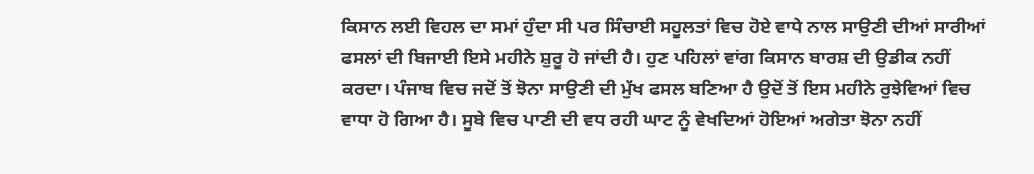ਕਿਸਾਨ ਲਈ ਵਿਹਲ ਦਾ ਸਮਾਂ ਹੁੰਦਾ ਸੀ ਪਰ ਸਿੰਚਾਈ ਸਹੂਲਤਾਂ ਵਿਚ ਹੋਏ ਵਾਧੇ ਨਾਲ ਸਾਉਣੀ ਦੀਆਂ ਸਾਰੀਆਂ ਫਸਲਾਂ ਦੀ ਬਿਜਾਈ ਇਸੇ ਮਹੀਨੇ ਸ਼ੁਰੂ ਹੋ ਜਾਂਦੀ ਹੈ। ਹੁਣ ਪਹਿਲਾਂ ਵਾਂਗ ਕਿਸਾਨ ਬਾਰਸ਼ ਦੀ ਉਡੀਕ ਨਹੀਂ ਕਰਦਾ। ਪੰਜਾਬ ਵਿਚ ਜਦੋਂ ਤੋਂ ਝੋਨਾ ਸਾਉਣੀ ਦੀ ਮੁੱਖ ਫਸਲ ਬਣਿਆ ਹੈ ਉਦੋਂ ਤੋਂ ਇਸ ਮਹੀਨੇ ਰੁਝੇਵਿਆਂ ਵਿਚ ਵਾਧਾ ਹੋ ਗਿਆ ਹੈ। ਸੂਬੇ ਵਿਚ ਪਾਣੀ ਦੀ ਵਧ ਰਹੀ ਘਾਟ ਨੂੰ ਵੇਖਦਿਆਂ ਹੋਇਆਂ ਅਗੇਤਾ ਝੋਨਾ ਨਹੀਂ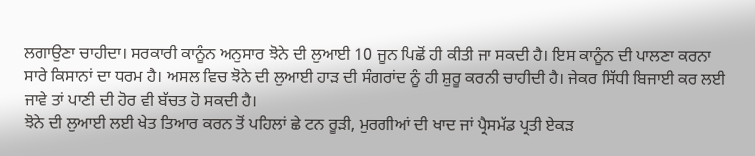ਲਗਾਉਣਾ ਚਾਹੀਦਾ। ਸਰਕਾਰੀ ਕਾਨੂੰਨ ਅਨੁਸਾਰ ਝੋਨੇ ਦੀ ਲੁਆਈ 10 ਜੂਨ ਪਿਛੋਂ ਹੀ ਕੀਤੀ ਜਾ ਸਕਦੀ ਹੈ। ਇਸ ਕਾਨੂੰਨ ਦੀ ਪਾਲਣਾ ਕਰਨਾ ਸਾਰੇ ਕਿਸਾਨਾਂ ਦਾ ਧਰਮ ਹੈ। ਅਸਲ ਵਿਚ ਝੋਨੇ ਦੀ ਲੁਆਈ ਹਾੜ ਦੀ ਸੰਗਰਾਂਦ ਨੂੰ ਹੀ ਸ਼ੁਰੂ ਕਰਨੀ ਚਾਹੀਦੀ ਹੈ। ਜੇਕਰ ਸਿੱਧੀ ਬਿਜਾਈ ਕਰ ਲਈ ਜਾਵੇ ਤਾਂ ਪਾਣੀ ਦੀ ਹੋਰ ਵੀ ਬੱਚਤ ਹੋ ਸਕਦੀ ਹੈ।
ਝੋਨੇ ਦੀ ਲੁਆਈ ਲਈ ਖੇਤ ਤਿਆਰ ਕਰਨ ਤੋਂ ਪਹਿਲਾਂ ਛੇ ਟਨ ਰੂੜੀ, ਮੁਰਗੀਆਂ ਦੀ ਖਾਦ ਜਾਂ ਪ੍ਰੈਸਮੱਡ ਪ੍ਰਤੀ ਏਕੜ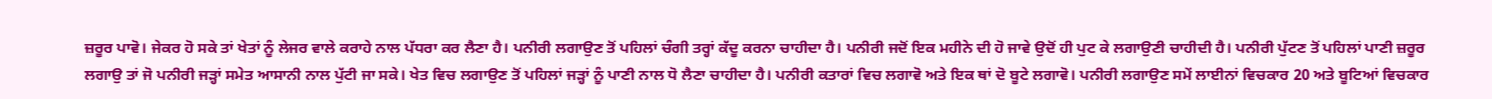ਜ਼ਰੂਰ ਪਾਵੋ। ਜੇਕਰ ਹੋ ਸਕੇ ਤਾਂ ਖੇਤਾਂ ਨੂੰ ਲੇਜਰ ਵਾਲੇ ਕਰਾਹੇ ਨਾਲ ਪੱਧਰਾ ਕਰ ਲੈਣਾ ਹੈ। ਪਨੀਰੀ ਲਗਾਉਣ ਤੋਂ ਪਹਿਲਾਂ ਚੰਗੀ ਤਰ੍ਹਾਂ ਕੱਦੂ ਕਰਨਾ ਚਾਹੀਦਾ ਹੈ। ਪਨੀਰੀ ਜਦੋਂ ਇਕ ਮਹੀਨੇ ਦੀ ਹੋ ਜਾਵੇ ਉਦੋਂ ਹੀ ਪੁਟ ਕੇ ਲਗਾਉਣੀ ਚਾਹੀਦੀ ਹੈ। ਪਨੀਰੀ ਪੁੱਟਣ ਤੋਂ ਪਹਿਲਾਂ ਪਾਣੀ ਜ਼ਰੂਰ ਲਗਾਉ ਤਾਂ ਜੋ ਪਨੀਰੀ ਜੜ੍ਹਾਂ ਸਮੇਤ ਆਸਾਨੀ ਨਾਲ ਪੁੱਟੀ ਜਾ ਸਕੇ। ਖੇਤ ਵਿਚ ਲਗਾਉਣ ਤੋਂ ਪਹਿਲਾਂ ਜੜ੍ਹਾਂ ਨੂੰ ਪਾਣੀ ਨਾਲ ਧੋ ਲੈਣਾ ਚਾਹੀਦਾ ਹੈ। ਪਨੀਰੀ ਕਤਾਰਾਂ ਵਿਚ ਲਗਾਵੋ ਅਤੇ ਇਕ ਥਾਂ ਦੋ ਬੂਟੇ ਲਗਾਵੋ। ਪਨੀਰੀ ਲਗਾਉਣ ਸਮੇਂ ਲਾਈਨਾਂ ਵਿਚਕਾਰ 20 ਅਤੇ ਬੂਟਿਆਂ ਵਿਚਕਾਰ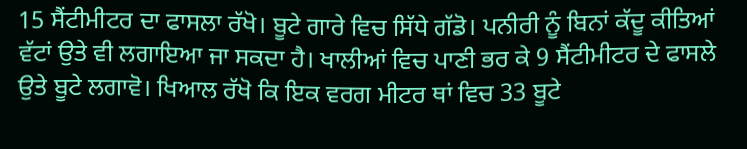15 ਸੈਂਟੀਮੀਟਰ ਦਾ ਫਾਸਲਾ ਰੱਖੋ। ਬੂਟੇ ਗਾਰੇ ਵਿਚ ਸਿੱਧੇ ਗੱਡੋ। ਪਨੀਰੀ ਨੂੰ ਬਿਨਾਂ ਕੱਦੂ ਕੀਤਿਆਂ ਵੱਟਾਂ ਉਤੇ ਵੀ ਲਗਾਇਆ ਜਾ ਸਕਦਾ ਹੈ। ਖਾਲੀਆਂ ਵਿਚ ਪਾਣੀ ਭਰ ਕੇ 9 ਸੈਂਟੀਮੀਟਰ ਦੇ ਫਾਸਲੇ ਉਤੇ ਬੂਟੇ ਲਗਾਵੋ। ਖਿਆਲ ਰੱਖੋ ਕਿ ਇਕ ਵਰਗ ਮੀਟਰ ਥਾਂ ਵਿਚ 33 ਬੂਟੇ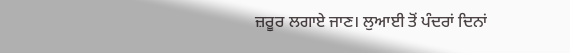ਜ਼ਰੂਰ ਲਗਾਏ ਜਾਣ। ਲੁਆਈ ਤੋਂ ਪੰਦਰਾਂ ਦਿਨਾਂ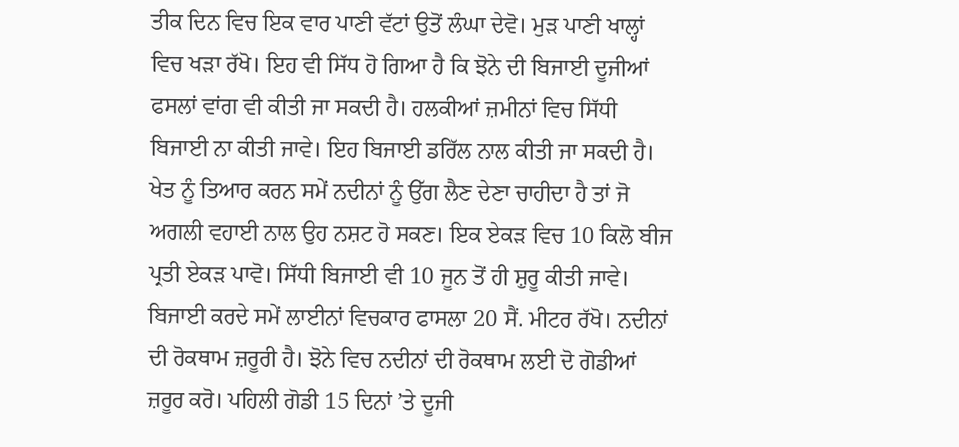ਤੀਕ ਦਿਨ ਵਿਚ ਇਕ ਵਾਰ ਪਾਣੀ ਵੱਟਾਂ ਉਤੋਂ ਲੰਘਾ ਦੇਵੋ। ਮੁੜ ਪਾਣੀ ਖਾਲ੍ਹਾਂ ਵਿਚ ਖੜਾ ਰੱਖੋ। ਇਹ ਵੀ ਸਿੱਧ ਹੋ ਗਿਆ ਹੈ ਕਿ ਝੋਨੇ ਦੀ ਬਿਜਾਈ ਦੂਜੀਆਂ ਫਸਲਾਂ ਵਾਂਗ ਵੀ ਕੀਤੀ ਜਾ ਸਕਦੀ ਹੈ। ਹਲਕੀਆਂ ਜ਼ਮੀਨਾਂ ਵਿਚ ਸਿੱਧੀ ਬਿਜਾਈ ਨਾ ਕੀਤੀ ਜਾਵੇ। ਇਹ ਬਿਜਾਈ ਡਰਿੱਲ ਨਾਲ ਕੀਤੀ ਜਾ ਸਕਦੀ ਹੈ। ਖੇਤ ਨੂੰ ਤਿਆਰ ਕਰਨ ਸਮੇਂ ਨਦੀਨਾਂ ਨੂੰ ਉੱਗ ਲੈਣ ਦੇਣਾ ਚਾਹੀਦਾ ਹੈ ਤਾਂ ਜੋ ਅਗਲੀ ਵਹਾਈ ਨਾਲ ਉਹ ਨਸ਼ਟ ਹੋ ਸਕਣ। ਇਕ ਏਕੜ ਵਿਚ 10 ਕਿਲੋ ਬੀਜ ਪ੍ਰਤੀ ਏਕੜ ਪਾਵੋ। ਸਿੱਧੀ ਬਿਜਾਈ ਵੀ 10 ਜੂਨ ਤੋਂ ਹੀ ਸ਼ੁਰੂ ਕੀਤੀ ਜਾਵੇ। ਬਿਜਾਈ ਕਰਦੇ ਸਮੇਂ ਲਾਈਨਾਂ ਵਿਚਕਾਰ ਫਾਸਲਾ 20 ਸੈਂ. ਮੀਟਰ ਰੱਖੋ। ਨਦੀਨਾਂ ਦੀ ਰੋਕਥਾਮ ਜ਼ਰੂਰੀ ਹੈ। ਝੋਨੇ ਵਿਚ ਨਦੀਨਾਂ ਦੀ ਰੋਕਥਾਮ ਲਈ ਦੋ ਗੋਡੀਆਂ ਜ਼ਰੂਰ ਕਰੋ। ਪਹਿਲੀ ਗੋਡੀ 15 ਦਿਨਾਂ ’ਤੇ ਦੂਜੀ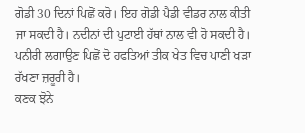ਗੋਡੀ 30 ਦਿਨਾਂ ਪਿਛੋਂ ਕਰੋ। ਇਹ ਗੋਡੀ ਪੈਡੀ ਵੀਡਰ ਨਾਲ ਕੀਤੀ ਜਾ ਸਕਦੀ ਹੈ। ਨਦੀਨਾਂ ਦੀ ਪੁਟਾਈ ਹੱਥਾਂ ਨਾਲ ਵੀ ਹੋ ਸਕਦੀ ਹੈ। ਪਨੀਰੀ ਲਗਾਉਣ ਪਿਛੋਂ ਦੋ ਹਫਤਿਆਂ ਤੀਕ ਖੇਤ ਵਿਚ ਪਾਣੀ ਖੜਾ ਰੱਖਣਾ ਜ਼ਰੂਰੀ ਹੈ।
ਕਣਕ ਝੋਨੇ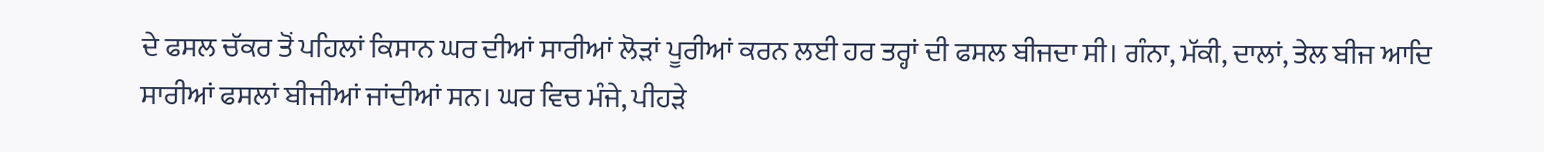ਦੇ ਫਸਲ ਚੱਕਰ ਤੋਂ ਪਹਿਲਾਂ ਕਿਸਾਨ ਘਰ ਦੀਆਂ ਸਾਰੀਆਂ ਲੋੜਾਂ ਪੂਰੀਆਂ ਕਰਨ ਲਈ ਹਰ ਤਰ੍ਹਾਂ ਦੀ ਫਸਲ ਬੀਜਦਾ ਸੀ। ਗੰਨਾ, ਮੱਕੀ, ਦਾਲਾਂ, ਤੇਲ ਬੀਜ ਆਦਿ ਸਾਰੀਆਂ ਫਸਲਾਂ ਬੀਜੀਆਂ ਜਾਂਦੀਆਂ ਸਨ। ਘਰ ਵਿਚ ਮੰਜੇ, ਪੀਹੜੇ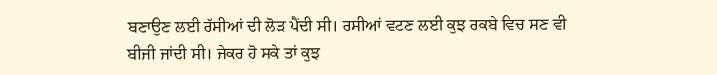ਬਣਾਉਣ ਲਈ ਰੱਸੀਆਂ ਦੀ ਲੋੜ ਪੈਂਦੀ ਸੀ। ਰਸੀਆਂ ਵਟਣ ਲਈ ਕੁਝ ਰਕਬੇ ਵਿਚ ਸਣ ਵੀ ਬੀਜੀ ਜਾਂਦੀ ਸੀ। ਜੇਕਰ ਹੋ ਸਕੇ ਤਾਂ ਕੁਝ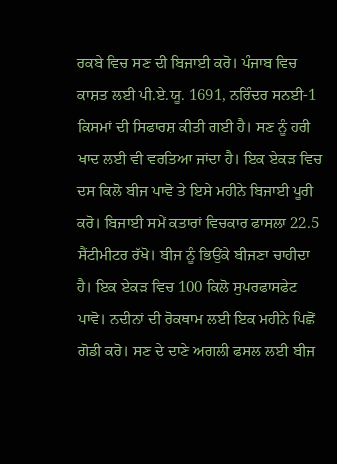ਰਕਬੇ ਵਿਚ ਸਣ ਦੀ ਬਿਜਾਈ ਕਰੋ। ਪੰਜਾਬ ਵਿਚ ਕਾਸ਼ਤ ਲਈ ਪੀ.ਏ.ਯੂ. 1691, ਨਰਿੰਦਰ ਸਨਈ-1 ਕਿਸਮਾਂ ਦੀ ਸਿਫਾਰਸ਼ ਕੀਤੀ ਗਈ ਹੈ। ਸਣ ਨੂੰ ਹਰੀ ਖਾਦ ਲਈ ਵੀ ਵਰਤਿਆ ਜਾਂਦਾ ਹੈ। ਇਕ ਏਕੜ ਵਿਚ ਦਸ ਕਿਲੋ ਬੀਜ ਪਾਵੋ ਤੇ ਇਸੇ ਮਹੀਨੇ ਬਿਜਾਈ ਪੂਰੀ ਕਰੋ। ਬਿਜਾਈ ਸਮੇਂ ਕਤਾਰਾਂ ਵਿਚਕਾਰ ਫਾਸਲਾ 22.5 ਸੈਂਟੀਮੀਟਰ ਰੱਖੋ। ਬੀਜ ਨੂੰ ਭਿਉਂਕੇ ਬੀਜਣਾ ਚਾਹੀਦਾ ਹੈ। ਇਕ ਏਕੜ ਵਿਚ 100 ਕਿਲੋ ਸੁਪਰਫਾਸਫੇਟ ਪਾਵੋ। ਨਦੀਨਾਂ ਦੀ ਰੋਕਥਾਮ ਲਈ ਇਕ ਮਹੀਨੇ ਪਿਛੋਂ ਗੋਡੀ ਕਰੋ। ਸਣ ਦੇ ਦਾਣੇ ਅਗਲੀ ਫਸਲ ਲਈ ਬੀਜ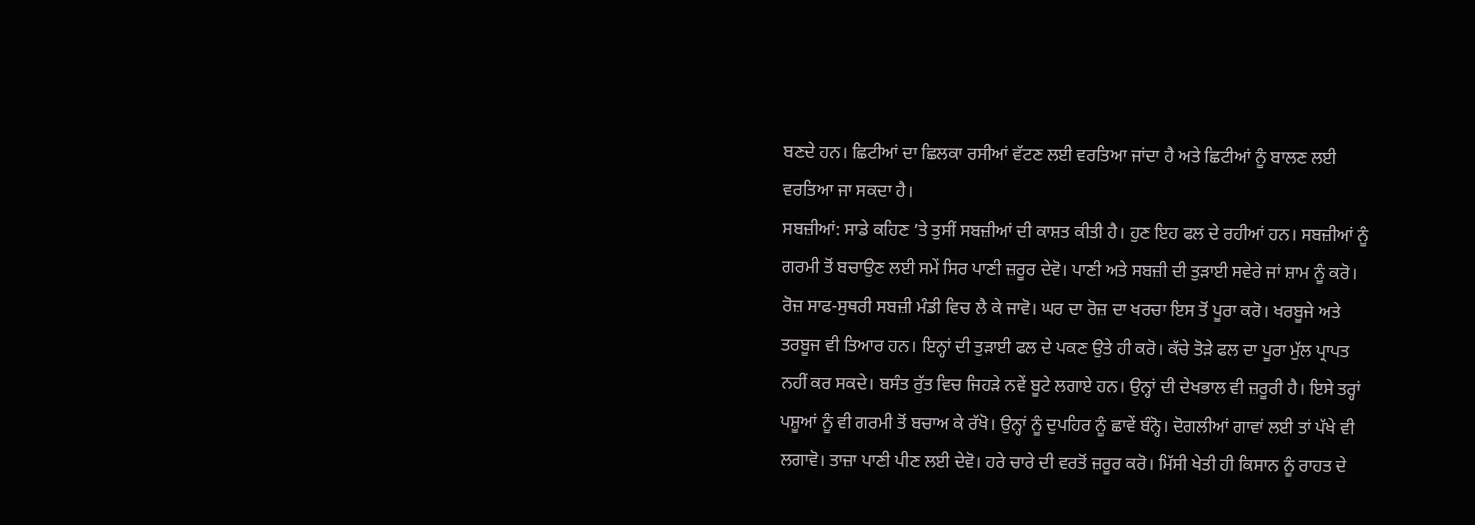ਬਣਦੇ ਹਨ। ਛਿਟੀਆਂ ਦਾ ਛਿਲਕਾ ਰਸੀਆਂ ਵੱਟਣ ਲਈ ਵਰਤਿਆ ਜਾਂਦਾ ਹੈ ਅਤੇ ਛਿਟੀਆਂ ਨੂੰ ਬਾਲਣ ਲਈ ਵਰਤਿਆ ਜਾ ਸਕਦਾ ਹੈ।
ਸਬਜ਼ੀਆਂ: ਸਾਡੇ ਕਹਿਣ ’ਤੇ ਤੁਸੀਂ ਸਬਜ਼ੀਆਂ ਦੀ ਕਾਸ਼ਤ ਕੀਤੀ ਹੈ। ਹੁਣ ਇਹ ਫਲ ਦੇ ਰਹੀਆਂ ਹਨ। ਸਬਜ਼ੀਆਂ ਨੂੰ ਗਰਮੀ ਤੋਂ ਬਚਾਉਣ ਲਈ ਸਮੇਂ ਸਿਰ ਪਾਣੀ ਜ਼ਰੂਰ ਦੇਵੋ। ਪਾਣੀ ਅਤੇ ਸਬਜ਼ੀ ਦੀ ਤੁੜਾਈ ਸਵੇਰੇ ਜਾਂ ਸ਼ਾਮ ਨੂੰ ਕਰੋ। ਰੋਜ਼ ਸਾਫ-ਸੁਥਰੀ ਸਬਜ਼ੀ ਮੰਡੀ ਵਿਚ ਲੈ ਕੇ ਜਾਵੋ। ਘਰ ਦਾ ਰੋਜ਼ ਦਾ ਖਰਚਾ ਇਸ ਤੋਂ ਪੂਰਾ ਕਰੋ। ਖਰਬੂਜੇ ਅਤੇ ਤਰਬੂਜ ਵੀ ਤਿਆਰ ਹਨ। ਇਨ੍ਹਾਂ ਦੀ ਤੁੜਾਈ ਫਲ ਦੇ ਪਕਣ ਉਤੇ ਹੀ ਕਰੋ। ਕੱਚੇ ਤੋੜੇ ਫਲ ਦਾ ਪੂਰਾ ਮੁੱਲ ਪ੍ਰਾਪਤ ਨਹੀਂ ਕਰ ਸਕਦੇ। ਬਸੰਤ ਰੁੱਤ ਵਿਚ ਜਿਹੜੇ ਨਵੇਂ ਬੂਟੇ ਲਗਾਏ ਹਨ। ਉਨ੍ਹਾਂ ਦੀ ਦੇਖਭਾਲ ਵੀ ਜ਼ਰੂਰੀ ਹੈ। ਇਸੇ ਤਰ੍ਹਾਂ ਪਸ਼ੂਆਂ ਨੂੰ ਵੀ ਗਰਮੀ ਤੋਂ ਬਚਾਅ ਕੇ ਰੱਖੋ। ਉਨ੍ਹਾਂ ਨੂੰ ਦੁਪਹਿਰ ਨੂੰ ਛਾਵੇਂ ਬੰਨ੍ਹੋ। ਦੋਗਲੀਆਂ ਗਾਵਾਂ ਲਈ ਤਾਂ ਪੱਖੇ ਵੀ ਲਗਾਵੋ। ਤਾਜ਼ਾ ਪਾਣੀ ਪੀਣ ਲਈ ਦੇਵੋ। ਹਰੇ ਚਾਰੇ ਦੀ ਵਰਤੋਂ ਜ਼ਰੂਰ ਕਰੋ। ਮਿੱਸੀ ਖੇਤੀ ਹੀ ਕਿਸਾਨ ਨੂੰ ਰਾਹਤ ਦੇ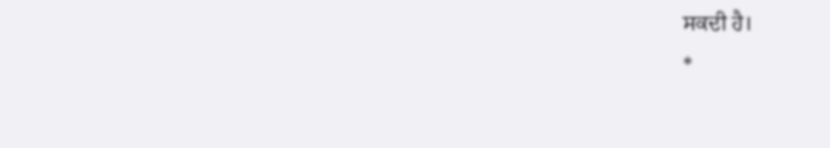ਸਕਦੀ ਹੈ।
*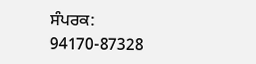ਸੰਪਰਕ: 94170-87328